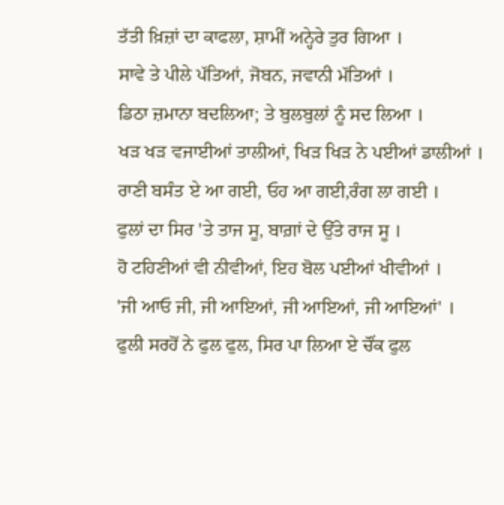ਤੱਤੀ ਖ਼ਿਜ਼ਾਂ ਦਾ ਕਾਫਲਾ, ਸ਼ਾਮੀਂ ਅਨ੍ਹੇਰੇ ਤੁਰ ਗਿਆ ।
ਸਾਵੇ ਤੇ ਪੀਲੇ ਪੱਤਿਆਂ, ਜੋਬਨ, ਜਵਾਨੀ ਮੱਤਿਆਂ ।
ਡਿਠਾ ਜ਼ਮਾਨਾ ਬਦਲਿਆ; ਤੇ ਬੁਲਬੁਲਾਂ ਨੂੰ ਸਦ ਲਿਆ ।
ਖੜ ਖੜ ਵਜਾਈਆਂ ਤਾਲੀਆਂ, ਖਿੜ ਖਿੜ ਨੇ ਪਈਆਂ ਡਾਲੀਆਂ ।
ਰਾਣੀ ਬਸੰਤ ਏ ਆ ਗਈ, ਓਹ ਆ ਗਈ,ਰੰਗ ਲਾ ਗਈ ।
ਫੁਲਾਂ ਦਾ ਸਿਰ 'ਤੇ ਤਾਜ ਸੂ, ਬਾਗ਼ਾਂ ਦੇ ਉੱਤੇ ਰਾਜ ਸੂ ।
ਹੋ ਟਹਿਣੀਆਂ ਵੀ ਨੀਵੀਆਂ, ਇਹ ਬੋਲ ਪਈਆਂ ਖੀਵੀਆਂ ।
'ਜੀ ਆਓ ਜੀ, ਜੀ ਆਇਆਂ, ਜੀ ਆਇਆਂ, ਜੀ ਆਇਆਂ' ।
ਫੁਲੀ ਸਰਹੋਂ ਨੇ ਫੁਲ ਫੁਲ, ਸਿਰ ਪਾ ਲਿਆ ਏ ਚੌਂਕ ਫੁਲ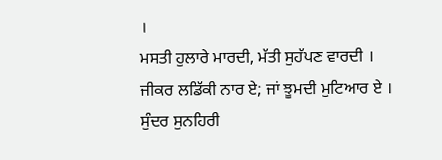।
ਮਸਤੀ ਹੁਲਾਰੇ ਮਾਰਦੀ, ਮੱਤੀ ਸੁਹੱਪਣ ਵਾਰਦੀ ।
ਜੀਕਰ ਲਡਿੱਕੀ ਨਾਰ ਏ; ਜਾਂ ਝੂਮਦੀ ਮੁਟਿਆਰ ਏ ।
ਸੁੰਦਰ ਸੁਨਹਿਰੀ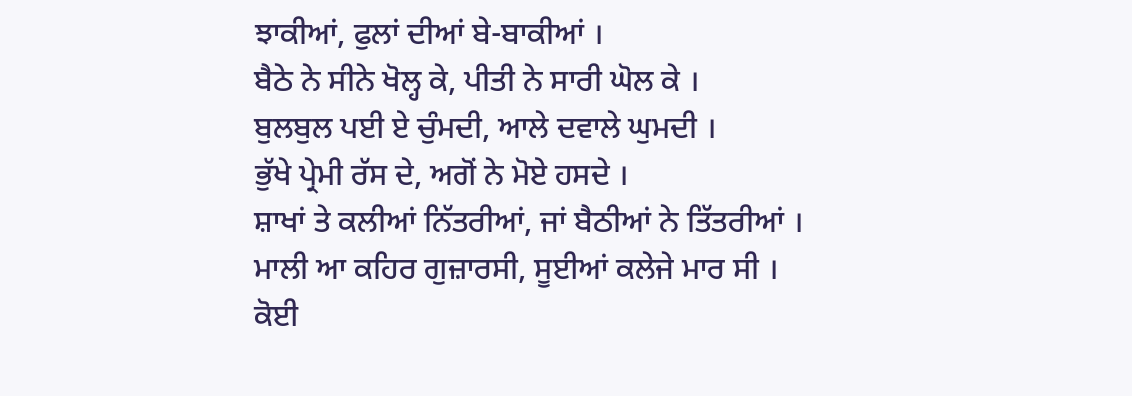ਝਾਕੀਆਂ, ਫੁਲਾਂ ਦੀਆਂ ਬੇ-ਬਾਕੀਆਂ ।
ਬੈਠੇ ਨੇ ਸੀਨੇ ਖੋਲ੍ਹ ਕੇ, ਪੀਤੀ ਨੇ ਸਾਰੀ ਘੋਲ ਕੇ ।
ਬੁਲਬੁਲ ਪਈ ਏ ਚੁੰਮਦੀ, ਆਲੇ ਦਵਾਲੇ ਘੁਮਦੀ ।
ਭੁੱਖੇ ਪ੍ਰੇਮੀ ਰੱਸ ਦੇ, ਅਗੋਂ ਨੇ ਮੋਏ ਹਸਦੇ ।
ਸ਼ਾਖਾਂ ਤੇ ਕਲੀਆਂ ਨਿੱਤਰੀਆਂ, ਜਾਂ ਬੈਠੀਆਂ ਨੇ ਤਿੱਤਰੀਆਂ ।
ਮਾਲੀ ਆ ਕਹਿਰ ਗੁਜ਼ਾਰਸੀ, ਸੂਈਆਂ ਕਲੇਜੇ ਮਾਰ ਸੀ ।
ਕੋਈ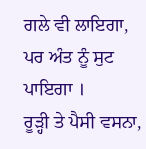ਗਲੇ ਵੀ ਲਾਇਗਾ, ਪਰ ਅੰਤ ਨੂੰ ਸੁਟ ਪਾਇਗਾ ।
ਰੂੜ੍ਹੀ ਤੇ ਪੈਸੀ ਵਸਨਾ,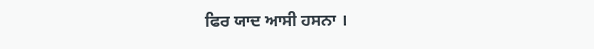ਫਿਰ ਯਾਦ ਆਸੀ ਹਸਨਾ ।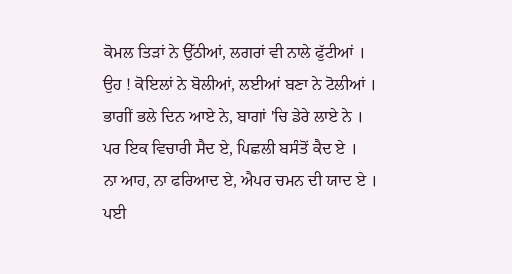ਕੋਮਲ ਤਿੜਾਂ ਨੇ ਉੱਠੀਆਂ, ਲਗਰਾਂ ਵੀ ਨਾਲੇ ਫੁੱਟੀਆਂ ।
ਉਹ ! ਕੋਇਲਾਂ ਨੇ ਬੋਲੀਆਂ, ਲਈਆਂ ਬਣਾ ਨੇ ਟੋਲੀਆਂ ।
ਭਾਗੀਂ ਭਲੇ ਦਿਨ ਆਏ ਨੇ, ਬਾਗਾਂ 'ਚਿ ਡੇਰੇ ਲਾਏ ਨੇ ।
ਪਰ ਇਕ ਵਿਚਾਰੀ ਸੈਦ ਏ, ਪਿਛਲੀ ਬਸੰਤੋਂ ਕੈਦ ਏ ।
ਨਾ ਆਹ, ਨਾ ਫਰਿਆਦ ਏ, ਐਪਰ ਚਮਨ ਦੀ ਯਾਦ ਏ ।
ਪਈ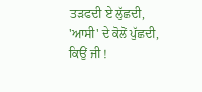ਤੜਫਦੀ ਏ ਲੁੱਛਦੀ, 'ਆਸੀ' ਦੇ ਕੋਲੋਂ ਪੁੱਛਦੀ,
ਕਿਉਂ ਜੀ !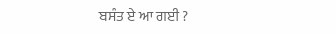ਬਸੰਤ ਏ ਆ ਗਈ ?